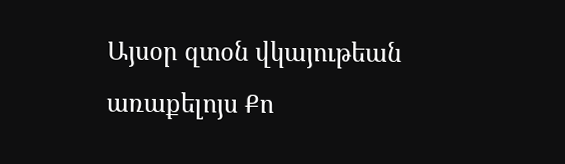Այսօր զտօն վկայութեան առաքելոյս Քո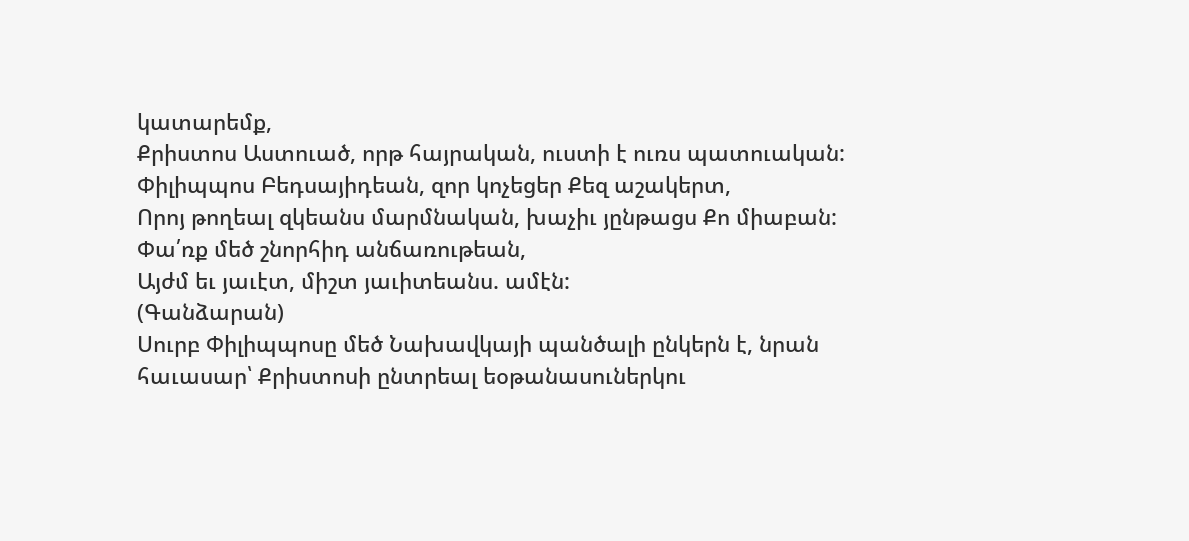կատարեմք,
Քրիստոս Աստուած, որթ հայրական, ուստի է ուռս պատուական:
Փիլիպպոս Բեդսայիդեան, զոր կոչեցեր Քեզ աշակերտ,
Որոյ թողեալ զկեանս մարմնական, խաչիւ յընթացս Քո միաբան:
Փա՛ռք մեծ շնորհիդ անճառութեան,
Այժմ եւ յաւէտ, միշտ յաւիտեանս. ամէն:
(Գանձարան)
Սուրբ Փիլիպպոսը մեծ Նախավկայի պանծալի ընկերն է, նրան հաւասար՝ Քրիստոսի ընտրեալ եօթանասուներկու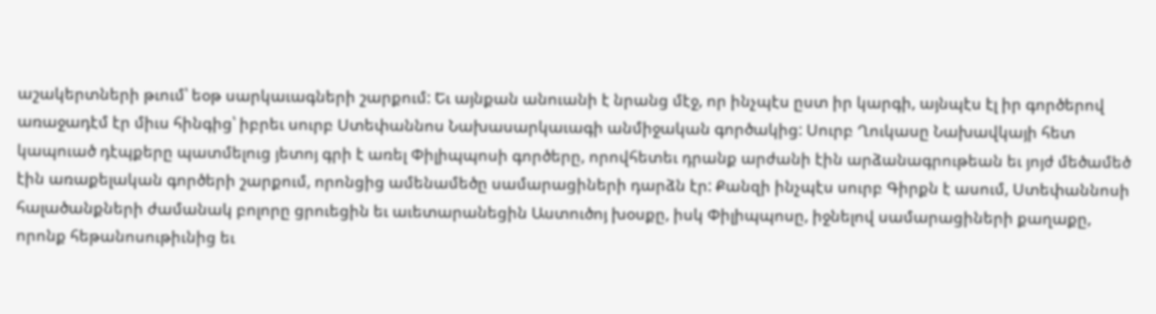աշակերտների թւում՝ եօթ սարկաւագների շարքում: Եւ այնքան անուանի է նրանց մէջ, որ ինչպէս ըստ իր կարգի, այնպէս էլ իր գործերով առաջադէմ էր միւս հինգից՝ իբրեւ սուրբ Ստեփաննոս Նախասարկաւագի անմիջական գործակից: Սուրբ Ղուկասը Նախավկայի հետ կապուած դէպքերը պատմելուց յետոյ գրի է առել Փիլիպպոսի գործերը, որովհետեւ դրանք արժանի էին արձանագրութեան եւ յոյժ մեծամեծ էին առաքելական գործերի շարքում, որոնցից ամենամեծը սամարացիների դարձն էր: Քանզի ինչպէս սուրբ Գիրքն է ասում, Ստեփաննոսի հալածանքների ժամանակ բոլորը ցրուեցին եւ աւետարանեցին Աստուծոյ խօսքը, իսկ Փիլիպպոսը, իջնելով սամարացիների քաղաքը, որոնք հեթանոսութիւնից եւ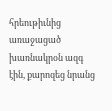հրեութիւնից առաջացած խառնակրօն ազգ էին, քարոզեց նրանց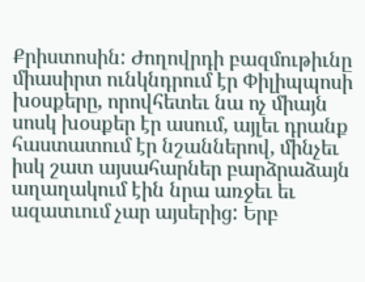Քրիստոսին: Ժողովրդի բազմութիւնը միասիրտ ունկնդրում էր Փիլիպպոսի խօսքերը, որովհետեւ նա ոչ միայն սոսկ խօսքեր էր ասում, այլեւ դրանք հաստատում էր նշաններով, մինչեւ իսկ շատ այսահարներ բարձրաձայն աղաղակում էին նրա առջեւ եւ ազատւում չար այսերից: Երբ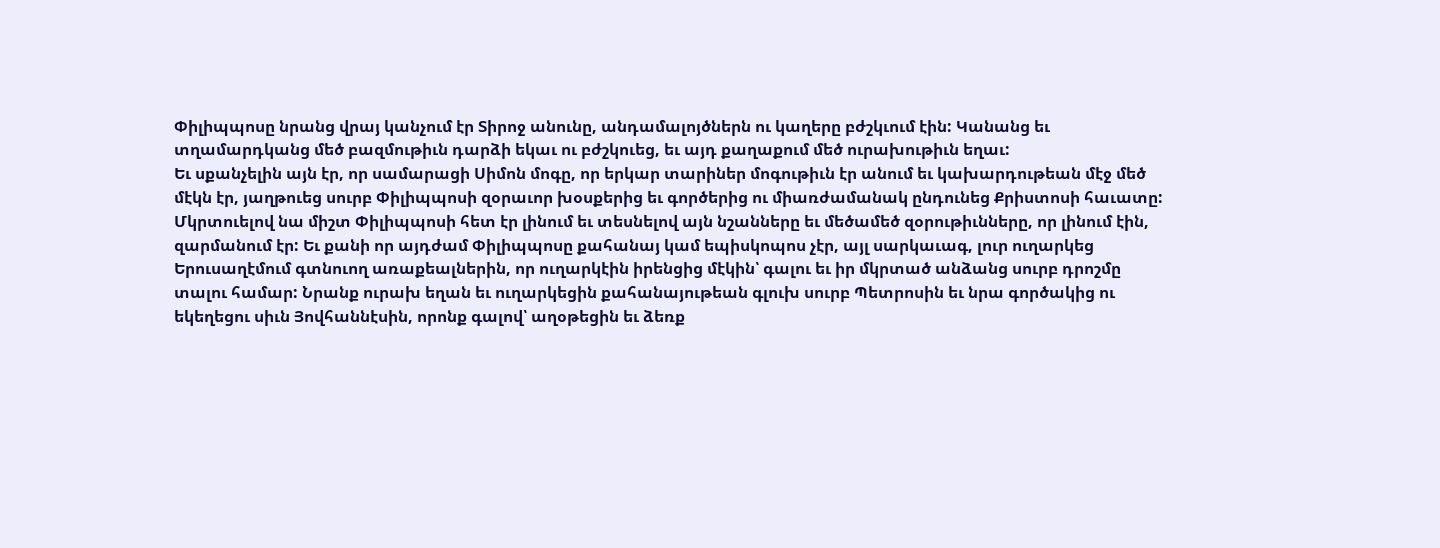Փիլիպպոսը նրանց վրայ կանչում էր Տիրոջ անունը, անդամալոյծներն ու կաղերը բժշկւում էին: Կանանց եւ տղամարդկանց մեծ բազմութիւն դարձի եկաւ ու բժշկուեց, եւ այդ քաղաքում մեծ ուրախութիւն եղաւ:
Եւ սքանչելին այն էր, որ սամարացի Սիմոն մոգը, որ երկար տարիներ մոգութիւն էր անում եւ կախարդութեան մէջ մեծ մէկն էր, յաղթուեց սուրբ Փիլիպպոսի զօրաւոր խօսքերից եւ գործերից ու միառժամանակ ընդունեց Քրիստոսի հաւատը: Մկրտուելով նա միշտ Փիլիպպոսի հետ էր լինում եւ տեսնելով այն նշանները եւ մեծամեծ զօրութիւնները, որ լինում էին, զարմանում էր: Եւ քանի որ այդժամ Փիլիպպոսը քահանայ կամ եպիսկոպոս չէր, այլ սարկաւագ, լուր ուղարկեց Երուսաղէմում գտնուող առաքեալներին, որ ուղարկէին իրենցից մէկին՝ գալու եւ իր մկրտած անձանց սուրբ դրոշմը տալու համար: Նրանք ուրախ եղան եւ ուղարկեցին քահանայութեան գլուխ սուրբ Պետրոսին եւ նրա գործակից ու եկեղեցու սիւն Յովհաննէսին, որոնք գալով՝ աղօթեցին եւ ձեռք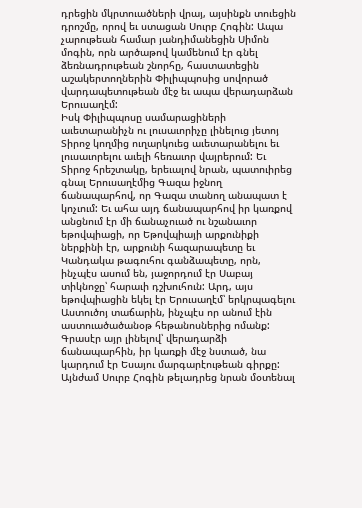դրեցին մկրտուածների վրայ, այսինքն տուեցին դրոշմը, որով եւ ստացան Սուրբ Հոգին: Ապա չարութեան համար յանդիմանեցին Սիմոն մոգին, որն արծաթով կամենում էր գնել ձեռնադրութեան շնորհը, հաստատեցին աշակերտողներին Փիլիպպոսից սովորած վարդապետութեան մէջ եւ ապա վերադարձան Երուսաղէմ:
Իսկ Փիլիպպոսը սամարացիների աւետարանիչն ու լուսաւորիչը լինելուց յետոյ Տիրոջ կողմից ուղարկուեց աւետարանելու եւ լուսաւորելու աւելի հեռաւոր վայրերում: Եւ Տիրոջ հրեշտակը, երեւալով նրան, պատուիրեց գնալ Երուսաղէմից Գազա իջնող ճանապարհով, որ Գազա տանող անապատ է կոչւում: Եւ ահա այդ ճանապարհով իր կառքով անցնում էր մի ճանաչուած ու նշանաւոր եթովպիացի, որ Եթովպիայի արքունիքի ներքինի էր, արքունի հազարապետը եւ Կանդակա թագուհու գանձապետը, որն, ինչպէս ասում են, յաջորդում էր Սաբայ տիկնոջը՝ հարաւի դշխուհուն: Արդ, այս եթովպիացին եկել էր Երուսաղէմ՝ երկրպագելու Աստուծոյ տաճարին, ինչպէս որ անում էին աստուածածանօթ հեթանոսներից ոմանք: Գրասէր այր լինելով՝ վերադարձի ճանապարհին, իր կառքի մէջ նստած, նա կարդում էր Եսայու մարգարէութեան գիրքը: Այնժամ Սուրբ Հոգին թելադրեց նրան մօտենալ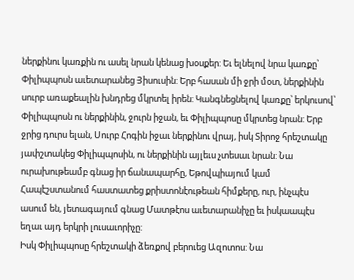ներքինու կառքին ու ասել նրան կենաց խօսքեր: Եւ ելնելով նրա կառքը՝ Փիլիպպոսն աւետարանեց Յիսուսին: Երբ հասան մի ջրի մօտ, ներքինին սուրբ առաքեալին խնդրեց մկրտել իրեն: Կանգնեցնելով կառքը՝ երկուսով՝ Փիլիպպոսն ու ներքինին, ջուրն իջան, եւ Փիլիպպոսը մկրտեց նրան: Երբ ջրից դուրս ելան, Սուրբ Հոգին իջաւ ներքինու վրայ, իսկ Տիրոջ հրեշտակը յափշտակեց Փիլիպպոսին, ու ներքինին այլեւս չտեսաւ նրան: Նա ուրախութեամբ գնաց իր ճանապարհը, Եթովպիայում կամ Հապէշստանում հաստատեց քրիստոնէութեան հիմքերը, ուր, ինչպէս ասում են, յետագայում գնաց Մատթէոս աւետարանիչը եւ իսկաապէս եղաւ այդ երկրի լուսաւորիչը:
Իսկ Փիլիպպոսը հրեշտակի ձեռքով բերուեց Ազոտոս: Նա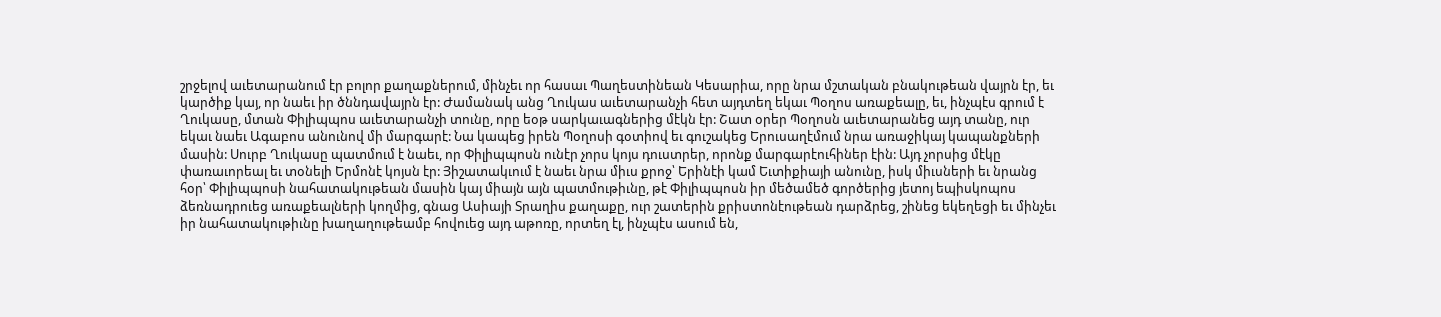շրջելով աւետարանում էր բոլոր քաղաքներում, մինչեւ որ հասաւ Պաղեստինեան Կեսարիա, որը նրա մշտական բնակութեան վայրն էր, եւ կարծիք կայ, որ նաեւ իր ծննդավայրն էր: Ժամանակ անց Ղուկաս աւետարանչի հետ այդտեղ եկաւ Պօղոս առաքեալը, եւ, ինչպէս գրում է Ղուկասը, մտան Փիլիպպոս աւետարանչի տունը, որը եօթ սարկաւագներից մէկն էր: Շատ օրեր Պօղոսն աւետարանեց այդ տանը, ուր եկաւ նաեւ Ագաբոս անունով մի մարգարէ: Նա կապեց իրեն Պօղոսի գօտիով եւ գուշակեց Երուսաղէմում նրա առաջիկայ կապանքների մասին: Սուրբ Ղուկասը պատմում է նաեւ, որ Փիլիպպոսն ունէր չորս կոյս դուստրեր, որոնք մարգարէուհիներ էին: Այդ չորսից մէկը փառաւորեալ եւ տօնելի Երմոնէ կոյսն էր: Յիշատակւում է նաեւ նրա միւս քրոջ՝ Երինէի կամ Եւտիքիայի անունը, իսկ միւսների եւ նրանց հօր՝ Փիլիպպոսի նահատակութեան մասին կայ միայն այն պատմութիւնը, թէ Փիլիպպոսն իր մեծամեծ գործերից յետոյ եպիսկոպոս ձեռնադրուեց առաքեալների կողմից, գնաց Ասիայի Տրաղիս քաղաքը, ուր շատերին քրիստոնէութեան դարձրեց, շինեց եկեղեցի եւ մինչեւ իր նահատակութիւնը խաղաղութեամբ հովուեց այդ աթոռը, որտեղ էլ, ինչպէս ասում են,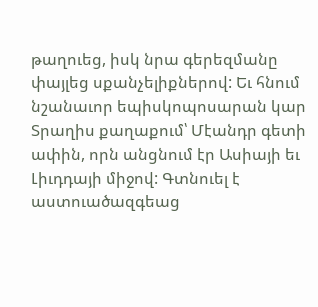թաղուեց, իսկ նրա գերեզմանը փայլեց սքանչելիքներով: Եւ հնում նշանաւոր եպիսկոպոսարան կար Տրաղիս քաղաքում՝ Մէանդր գետի ափին, որն անցնում էր Ասիայի եւ Լիւդդայի միջով: Գտնուել է աստուածազգեաց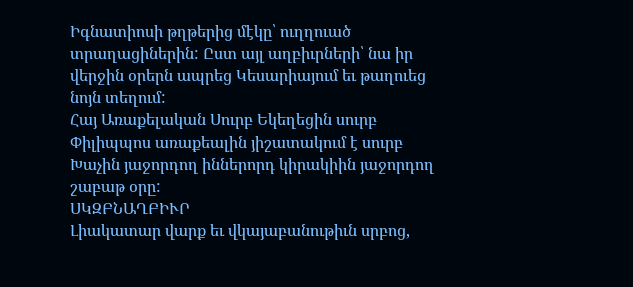Իգնատիոսի թղթերից մէկը՝ ուղղուած տրաղացիներին: Ըստ այլ աղբիւրների՝ նա իր վերջին օրերն ապրեց Կեսարիայում եւ թաղուեց նոյն տեղում:
Հայ Առաքելական Սուրբ Եկեղեցին սուրբ Փիլիպպոս առաքեալին յիշատակում է սուրբ Խաչին յաջորդող իններորդ կիրակիին յաջորդող շաբաթ օրը:
ՍԿԶԲՆԱՂԲԻՒՐ
Լիակատար վարք եւ վկայաբանութիւն սրբոց,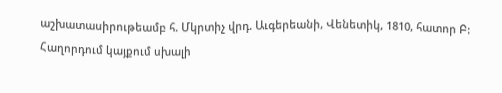աշխատասիրութեամբ հ. Մկրտիչ վրդ. Աւգերեանի, Վենետիկ, 1810, հատոր Բ:
Հաղորդում կայքում սխալի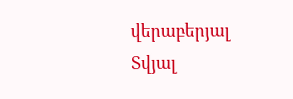վերաբերյալ
Տվյալ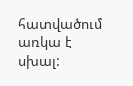հատվածում առկա է սխալ: